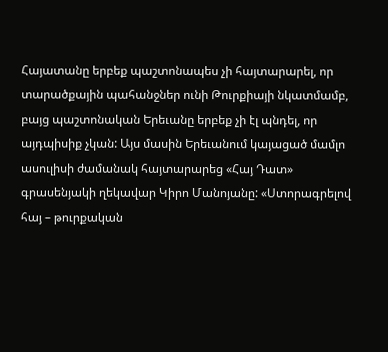Հայատանը երբեք պաշտոնապես չի հայտարարել, որ տարածքային պահանջներ ունի Թուրքիայի նկատմամբ, բայց պաշտոնական Երեւանը երբեք չի էլ պնդել, որ այդպիսիք չկան: Այս մասին Երեւանում կայացած մամլո ասուլիսի ժամանակ հայտարարեց «Հայ Դատ» գրասենյակի ղեկավար Կիրո Մանոյանը: «Ստորագրելով հայ – թուրքական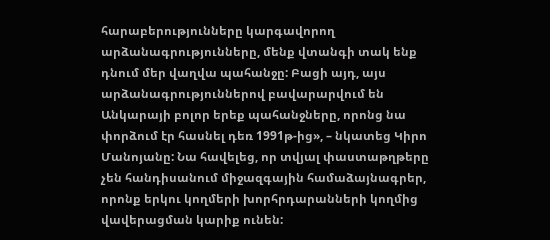հարաբերությունները կարգավորող արձանագրությունները, մենք վտանգի տակ ենք դնում մեր վաղվա պահանջը: Բացի այդ, այս արձանագրություններով բավարարվում են Անկարայի բոլոր երեք պահանջները, որոնց նա փորձում էր հասնել դեռ 1991թ-ից», – նկատեց Կիրո Մանոյանը: Նա հավելեց, որ տվյալ փաստաթղթերը չեն հանդիսանում միջազգային համաձայնագրեր, որոնք երկու կողմերի խորհրդարանների կողմից վավերացման կարիք ունեն: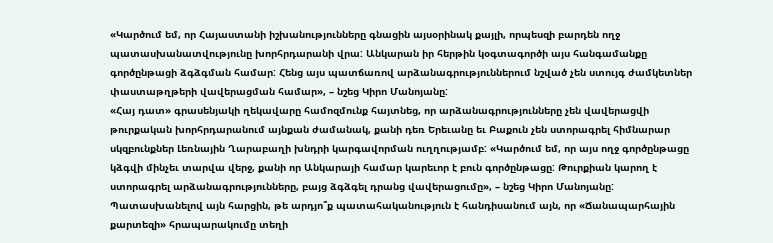«Կարծում եմ, որ Հայաստանի իշխանությունները գնացին այսօրինակ քայլի, որպեսզի բարդեն ողջ պատասխանատվությունը խորհրդարանի վրա: Անկարան իր հերթին կօգտագործի այս հանգամանքը գործընթացի ձգձգման համար: Հենց այս պատճառով արձանագրություններում նշված չեն ստույգ ժամկետներ փաստաթղթերի վավերացման համար», – նշեց Կիրո Մանոյանը:
«Հայ դատ» գրասենյակի ղեկավարը համոզմունք հայտնեց, որ արձանագրությունները չեն վավերացվի թուրքական խորհրդարանում այնքան ժամանակ, քանի դեռ Երեւանը եւ Բաքուն չեն ստորագրել հիմնարար սկզբունքներ Լեռնային Ղարաբաղի խնդրի կարգավորման ուղղությամբ: «Կարծում եմ, որ այս ողջ գործընթացը կձգվի մինչեւ տարվա վերջ, քանի որ Անկարայի համար կարեւոր է բուն գործընթացը: Թուրքիան կարող է ստորագրել արձանագրությունները, բայց ձգձգել դրանց վավերացումը», – նշեց Կիրո Մանոյանը:
Պատասխանելով այն հարցին, թե արդյո՞ք պատահականություն է հանդիսանում այն, որ «Ճանապարհային քարտեզի» հրապարակումը տեղի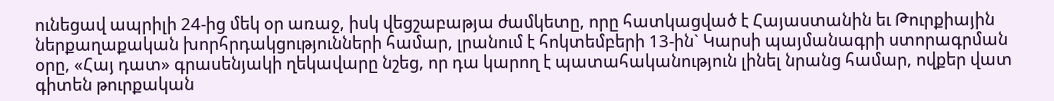ունեցավ ապրիլի 24-ից մեկ օր առաջ, իսկ վեցշաբաթյա ժամկետը, որը հատկացված է Հայաստանին եւ Թուրքիային ներքաղաքական խորհրդակցությունների համար, լրանում է հոկտեմբերի 13-ին` Կարսի պայմանագրի ստորագրման օրը, «Հայ դատ» գրասենյակի ղեկավարը նշեց, որ դա կարող է պատահականություն լինել նրանց համար, ովքեր վատ գիտեն թուրքական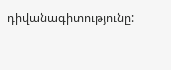դիվանագիտությունը: